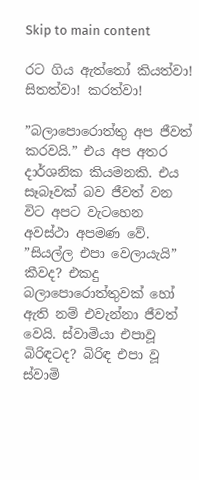Skip to main content

රට ගිය ඇත්තෝ කියත්වා! සිතත්වා! කරත්වා!

”බලාපොරොත්තු අප ජීවත් කරවයි.” එය අප අතර දාර්ශනික කියමනකි. එය සෑබෑවක් බව ජීවත් වන විට අපට වැටහෙන අවස්ථා අපමණ වේ. ”සියල්ල එපා වෙලායැයි” කීවද? එකදු බලාපොරොත්තුවක් හෝ ඇති නම් එවැන්නා ජීවත් වෙයි. ස්වාමියා එපාවූ බිරිඳටද? බිරිඳ එපා වූ ස්වාමි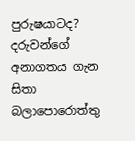පුරුෂයාටද? දරුවන්ගේ අනාගතය ගැන සිතා බලාපොරොත්තු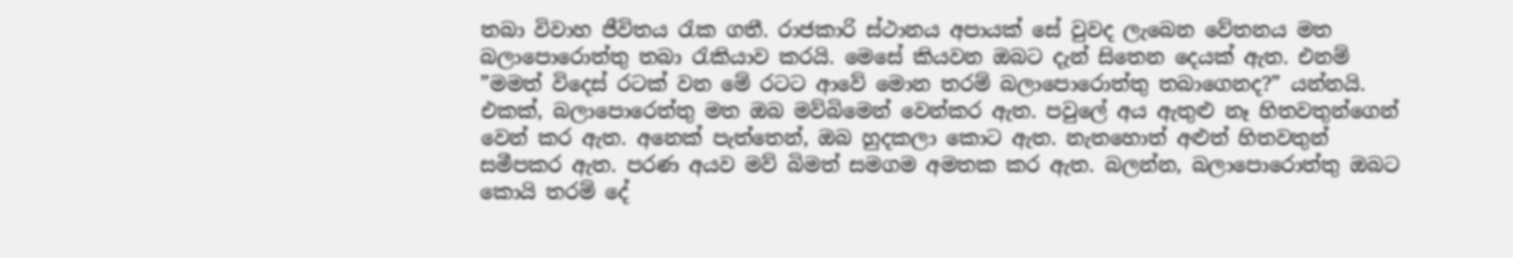තබා විවාහ ජීවිතය රැක ගතී. රාජකාරි ස්ථානය අපායක් සේ වුවද ලැබෙන වේතනය මත බලාපොරොත්තු තබා රැකියාව කරයි. මෙසේ කියවන ඔබට දැන් සිතෙන දෙයක් ඇත. එනම් ”මමත් විදෙස් රටක් වන මේ රටට ආවේ මොන තරම් බලාපොරොත්තු තබාගෙනද?” යන්නයි. එකක්, බලාපොරෙත්තු මත ඔබ මව්බිමෙන් වෙන්කර ඇත. පවුලේ අය ඇතුළු නෑ හිතවතුන්ගෙන් වෙන් කර ඇත. අනෙක් පැත්තෙන්, ඔබ හුදකලා කොට ඇත. නැතහොත් අළුත් හිතවතුන් සමීපකර ඇත. පරණ අයව මව් බිමත් සමගම අමතක කර ඇත. බලන්න, බලාපොරොත්තු ඔබට කොයි තරම් දේ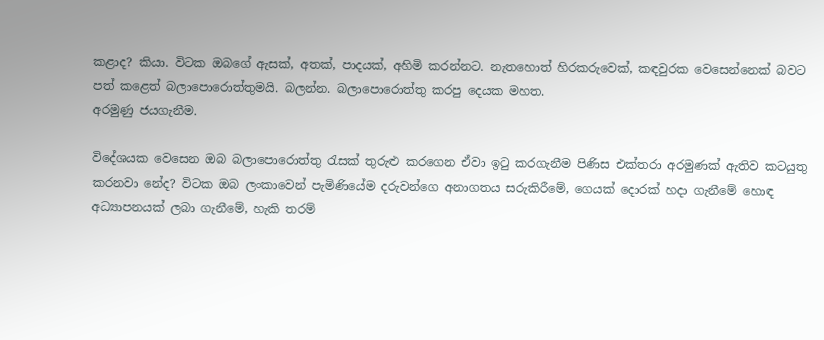කළාද? කියා. විටක ඔබගේ ඇසක්, අතක්, පාදයක්, අහිමි කරන්නට. නැතහොත් හිරකරුවෙක්, කඳවුරක වෙසෙන්නෙක් බවට පත් කළෙත් බලාපොරොත්තුමයි. බලන්න. බලාපොරොත්තු කරපු දෙයක මහත.
අරමුණු ජයගැනීම.

විදේශයක වෙසෙන ඔබ බලාපොරොත්තු රැසක් තුරුළු කරගෙන ඒවා ඉටු කරගැනීම පිණිස එක්තරා අරමුණක් ඇතිව කටයුතු කරනවා නේද? විටක ඔබ ලංකාවෙන් පැමිණියේම දරුවන්ගෙ අනාගතය සරුකිරීමේ, ගෙයක් දොරක් හදා ගැනීමේ හොඳ අධ්‍යාපනයක් ලබා ගැනීමේ, හැකි තරම්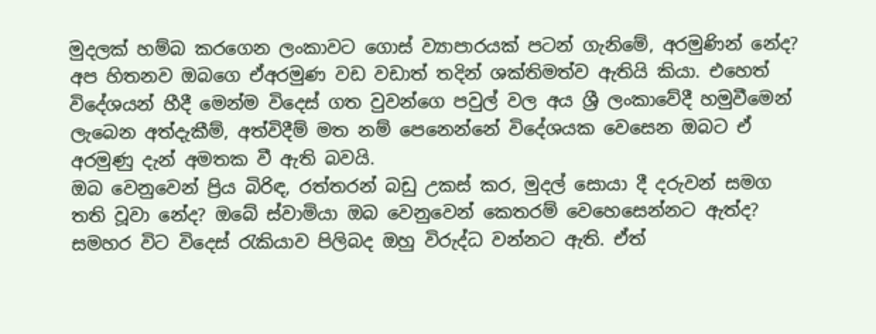මුදලක් හම්බ කරගෙන ලංකාවට ගොස් ව්‍යාපාරයක් පටන් ගැනිමේ, අරමුණින් නේද? අප හිතනව ඔබගෙ ඒඅරමුණ වඩ වඩාත් තදින් ශක්තිමත්ව ඇතියි කියා. එහෙත් විදේශයන් හීදී මෙන්ම විදෙස් ගත වුවන්ගෙ පවුල් වල අය ශ්‍රී ලංකාවේදී හමුවීමෙන් ලැබෙන අත්දැකීම්, අත්විදීම් මත නම් පෙනෙන්නේ විදේශයක වෙසෙන ඔබට ඒ අරමුණු දැන් අමතක වී ඇති බවයි.
ඔබ වෙනුවෙන් ප්‍රිය බිරිඳ, රත්තරන් බඩු උකස් කර, මුදල් සොයා දී දරුවන් සමග තති වූවා නේද? ඔබේ ස්වාමියා ඔබ වෙනුවෙන් කෙතරම් වෙහෙසෙන්නට ඇත්ද? සමහර විට විදෙස් රැකියාව පිලිබද ඔහු විරුද්ධ වන්නට ඇති. ඒත්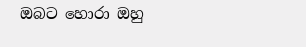ඔබට හොරා ඔහු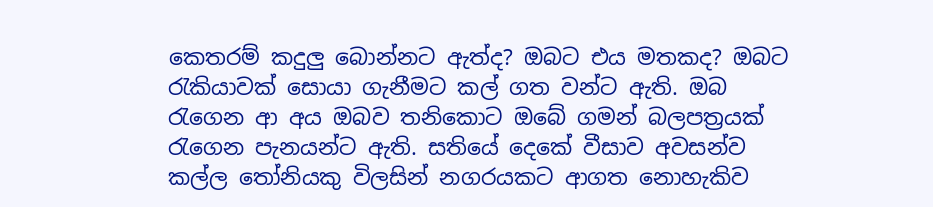කෙතරම් කදුලු බොන්නට ඇත්ද? ඔබට එය මතකද? ඔබට රැකියාවක් සොයා ගැනීමට කල් ගත වන්ට ඇති. ඔබ රැගෙන ආ අය ඔබව තනිකොට ඔබේ ගමන් බලපත්‍රයක් රැගෙන පැනයන්ට ඇති. සතියේ දෙකේ වීසාව අවසන්ව කල්ල තෝනියකු විලසින් නගරයකට ආගත නොහැකිව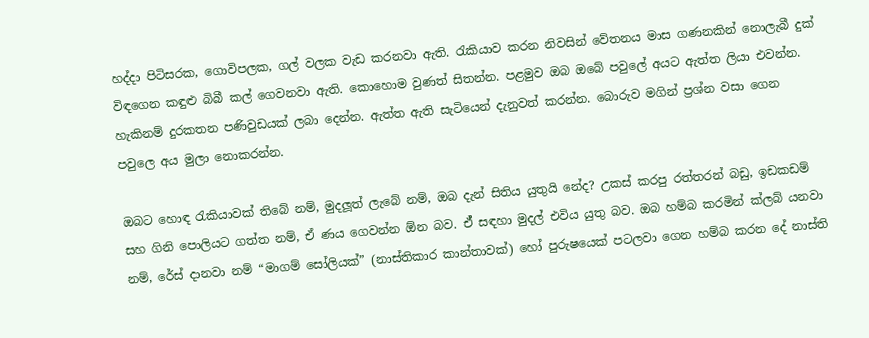හද්දා පිටිසරක, ගොවිපලක, ගල් වලක වැඩ කරනවා ඇති. රැකියාව කරන නිවසින් වේතනය මාස ගණනකින් නොලැබී දුක් විඳගෙන කඳුළු බිබී කල් ගෙවනවා ඇති. කොහොම වුණත් සිතන්න. පළමුව ඔබ ඔබේ පවුලේ අයට ඇත්ත ලියා එවන්න. හැකිනම් දුරකතන පණිවුඩයක් ලබා දෙන්න. ඇත්ත ඇති සැටියෙන් දැනුවත් කරන්න. බොරුව මගින් ප්‍රශ්න වසා ගෙන පවුලෙ අය මුලා නොකරන්න.

ඔබට හොඳ රැකියාවක් තිබේ නම්, මුදලූත් ලැබේ නම්, ඔබ දැන් සිතිය යුතුයි නේද? උකස් කරපු රත්තරන් බඩු, ඉඩකඩම් සහ ගිනි පොලියට ගත්ත නම්, ඒ ණය ගෙවන්න ඕන බව. ඒ් සඳහා මුදල් එවිය යුතු බව. ඔබ හම්බ කරමින් ක්ලබ් යනවා නම්, රේස් දානවා නම් “මාගම් සෝලියක්” (නාස්තිකාර කාන්තාවක්) හෝ පුරුෂයෙක් පටලවා ගෙන හම්බ කරන දේ නාස්ති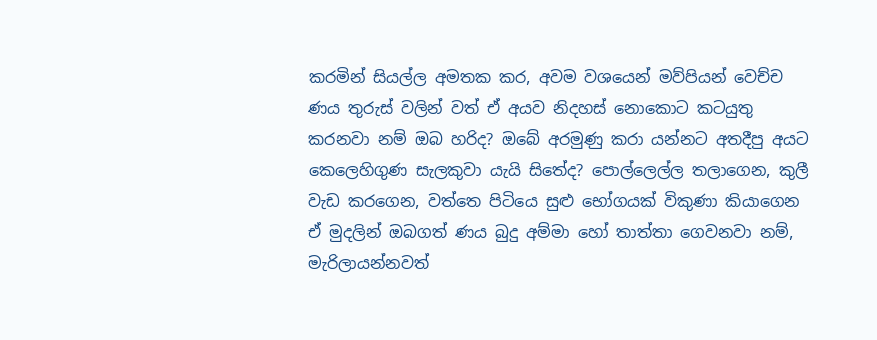කරමින් සියල්ල අමතක කර, අවම වශයෙන් මව්පියන් වෙච්ච ණය තුරුස් වලින් වත් ඒ අයව නිදහස් නොකොට කටයුතු කරනවා නම් ඔබ හරිද? ඔබේ අරමුණු කරා යන්නට අතදීපු අයට කෙලෙහිගුණ සැලකුවා යැයි සිතේද? පොල්ලෙල්ල තලාගෙන, කුලී වැඩ කරගෙන, වත්තෙ පිටියෙ සුළු භෝගයක් විකුණා කියාගෙන ඒ මුදලින් ඔබගත් ණය බුදු අම්මා හෝ තාත්තා ගෙවනවා නම්, මැරිලායන්නවත්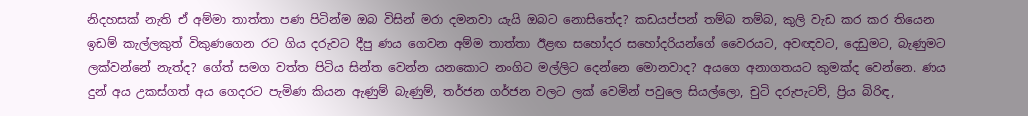නිදහසක් නැති ඒ අම්මා තාත්තා පණ පිටින්ම ඔබ විසින් මරා දමනවා යැයි ඔබට නොසිතේද? කඩයප්පන් තම්බ තම්බ, කුලි වැඩ කර කර තියෙන ඉඩම් කැල්ලකුත් විකුණගෙන රට ගිය දරුවට දීපු ණය ගෙවන අම්ම තාත්තා ඊළඟ සහෝදර සහෝදරියන්ගේ වෛරයට, අවඥවට, දෙඩුමට, බැණුමට ලක්වන්නේ නැත්ද? ගේත් සමග වත්ත පිටිය සින්ත වෙන්න යනකොට නංගිට මල්ලිට දෙන්නෙ මොනවාද? අයගෙ අනාගතයට කුමක්ද වෙන්නෙ. ණය දුන් අය උකස්ගත් අය ගෙදරට පැමිණ කියන ඇණුම් බැණුම්, තර්ජන ගර්ජන වලට ලක් වෙමින් පවුලෙ සියල්ලො, චුටි දරුපැටව්, ප්‍රිය බිරිඳ,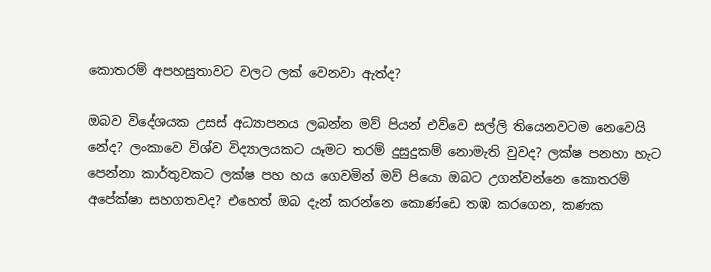කොතරම් අපහසුතාවට වලට ලක් වෙනවා ඇත්ද?

ඔබව විදේශයක උසස් අධ්‍යාපනය ලබන්න මව් පියන් එව්වෙ සල්ලි තියෙනවටම නෙවෙයි නේද? ලංකාවෙ විශ්ව විද්‍යාලයකට යෑමට තරම් දුසුදුකම් නොමැති වුවද? ලක්ෂ පනහා හැට පෙන්නා කාර්තුවකට ලක්ෂ පහ හය ගෙවමින් මව් පියො ඔබට උගන්වන්නෙ කොතරම් අපේක්ෂා සහගතවද? එහෙත් ඔබ දැන් කරන්නෙ කොණ්ඩෙ තඹ කරගෙන, කණක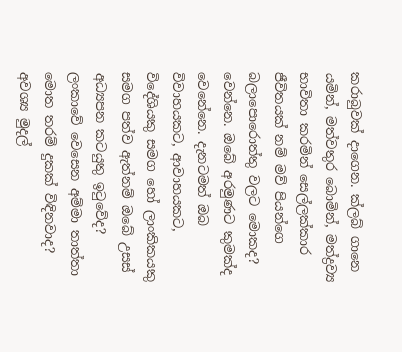කරාබුවක් දාගෙන. ක්ලබ් ගානෙ යමින්, මත්වතුර බොමින්, මත්ද්‍රව්‍ය භාවිතා කරමින් සෙල්ලක්කාර ජීවිතයක් නම් මව් පියන්ගෙ බලාපොරොත්තු වලට මොකද? වෙන්නෙ. ඔබේ අරමුණට කුමක්ද වෙනේනෙ. දැනටමත් ඔබ විවාහයකට, ආවාහයකට, විදේශියකු සමග හෝ ලාංකිකයකු සමග පත්ව ඇත්නම් ඔබේ උසස් අධ්‍යපන කටයුතු ඉටුවේද? ලංකාවේ වෙසෙන අම්මා තාත්තා මොත තරම් දුකක් විඳිනවාද? අවශ්‍ය මුදල්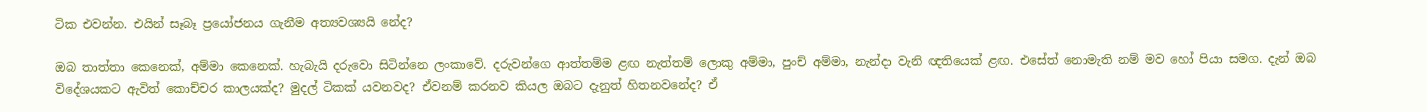ටික එවන්න. එයින් සෑබෑ ප්‍රයෝජනය ගැනීම අත්‍යවශ්‍යයි නේද?

ඔබ තාත්තා කෙනෙක්, අම්මා කෙනෙක්. හැබැයි දරුවො සිටින්නෙ ලංකාවේ. දරුවන්ගෙ ආත්තම්ම ළඟ නැත්තම් ලොකු අම්මා, පුංච් අම්මා, නැන්දා වැනි ඥතියෙක් ළඟ. එසේත් නොමැති නම් මව හෝ පියා සමග. දැන් ඔබ විදේශයකට ඇවිත් කොච්චර කාලයක්ද? මුදල් ටිකක් යවනවද? ඒවනම් කරනව කියල ඔබට දැනුත් හිතනවනේද? ඒ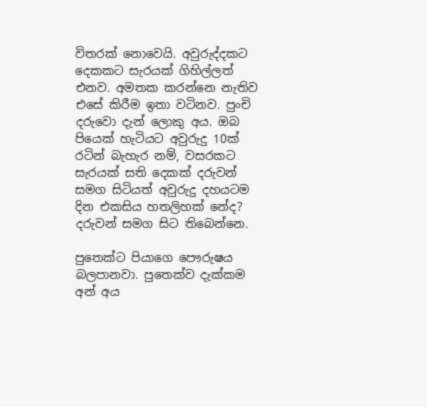විතරක් නොවෙයි. අවුරුද්දකට දෙකකට සැරයක් ගිහිල්ලත් එනව. අමතක කරන්නෙ නැතිව එසේ කිරීම ඉතා වටිනව. පුංචි දරුවො දැන් ලොකු අය. ඔබ පියෙක් හැටියට අවුරුදු 10ක් රටින් බැහැර නම්, වසරකට සැරයක් සති දෙකක් දරුවන් සමග සිටියත් අවුරුදු දහයටම දින එකසිය හතලිහක් නේද? දරුවන් සමග සිට තිබෙන්නෙ.

පුතෙක්ට පියාගෙ පෞරුෂය බලපානවා. පුතෙක්ව දැක්කම අන් අය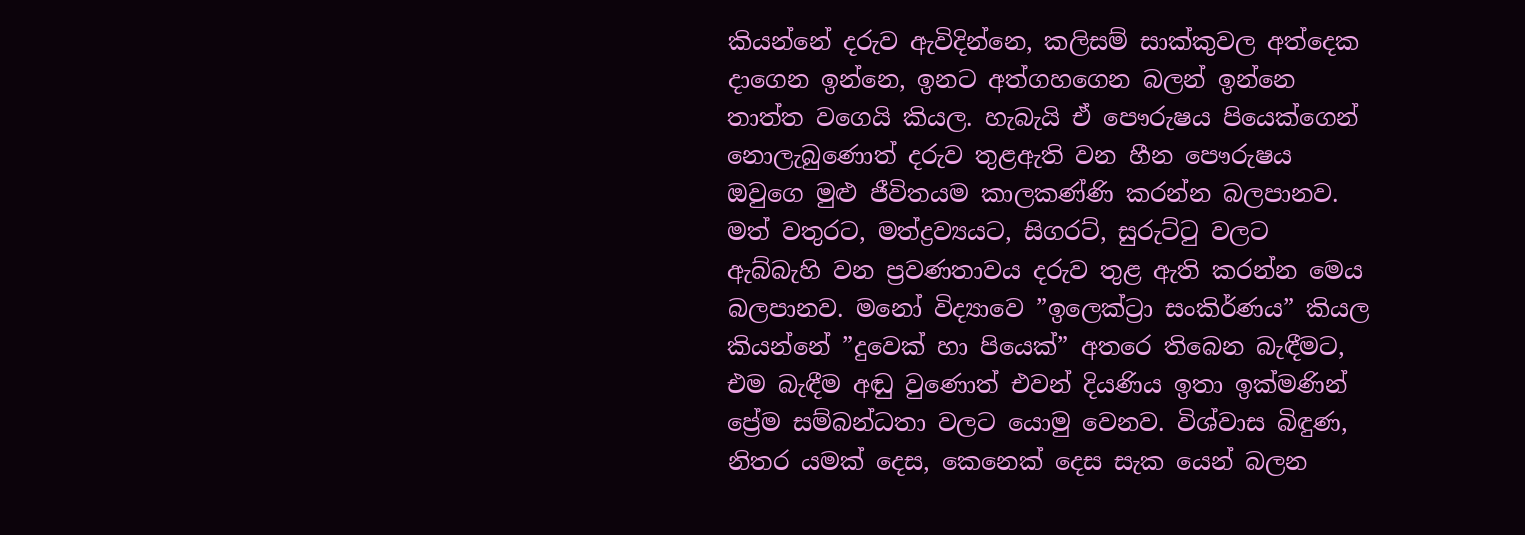කියන්නේ දරුව ඇවිදින්නෙ, කලිසම් සාක්කුවල අත්දෙක දාගෙන ඉන්නෙ, ඉනට අත්ගහගෙන බලන් ඉන්නෙ තාත්ත වගෙයි කියල. හැබැයි ඒ පෞරුෂය පියෙක්ගෙන් නොලැබුණොත් දරුව තුළඇති වන හීන පෞරුෂය ඔවුගෙ මුළු ජීවිතයම කාලකණ්ණි කරන්න බලපානව. මත් වතුරට, මත්ද්‍රව්‍යයට, සිගරට්, සුරුට්ටු වලට ඇබ්බැහි වන ප්‍රවණතාවය දරුව තුළ ඇති කරන්න මෙය බලපානව. මනෝ විද්‍යාවෙ ”ඉලෙක්ට්‍රා සංකිර්ණය” කියල කියන්නේ ”දුවෙක් හා පියෙක්” අතරෙ තිබෙන බැඳීමට, එම බැඳීම අඬු වුණොත් එවන් දියණිය ඉතා ඉක්මණින් ප්‍රේම සම්බන්ධතා වලට යොමු වෙනව. විශ්වාස බිඳුණ, නිතර යමක් දෙස, කෙනෙක් දෙස සැක යෙන් බලන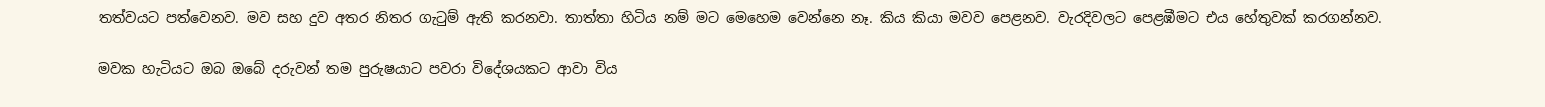තත්වයට පත්වෙනව. මව සහ දුව අතර නිතර ගැටුම් ඇති කරනවා. තාත්තා හිටිය නම් මට මෙහෙම වෙන්නෙ නෑ. කිය කියා මවව පෙළනව. වැරදිවලට පෙළඹීමට එය හේතුවක් කරගන්නව.

මවක හැටියට ඔබ ඔබේ දරුවන් තම පුරුෂයාට පවරා විදේශයකට ආවා විය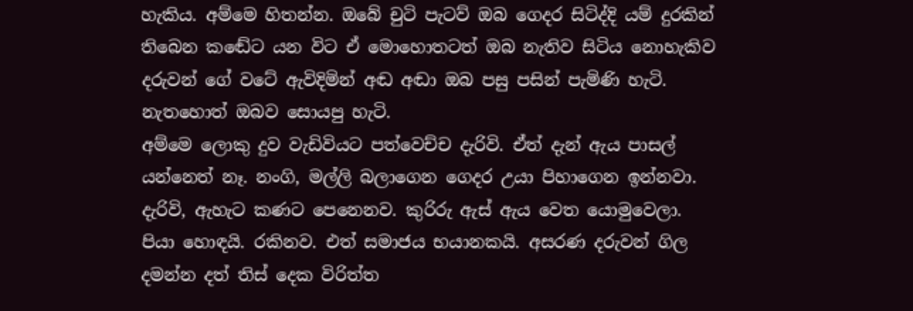හැකිය. අම්මෙ හිතන්න. ඔබේ චුටි පැටව් ඔබ ගෙදර සිටිද්දි යම් දුරකින් තිබෙන කඬේට යන විට ඒ මොහොතටත් ඔබ නැතිව සිටිය නොහැකිව දරුවන් ගේ වටේ ඇවිදිමින් අඬ අඬා ඔබ පසු පසින් පැමිණි හැටි. නැතහොත් ඔබව සොයපු හැටි.
අම්මෙ ලොකු දුව වැඩිවියට පත්වෙච්ච දැරිවි. ඒත් දැන් ඇය පාසල් යන්නෙත් නෑ. නංගි, මල්ලි බලාගෙන ගෙදර උයා පිහාගෙන ඉන්නවා. දැරිවි, ඇහැට කණට පෙනෙනව. කුරිරු ඇස් ඇය වෙත යොමුවෙලා. පියා හොඳයි. රකිනව. එත් සමාජය භයානකයි. අසරණ දරුවන් ගිල දමන්න දත් තිස් දෙක විරිත්ත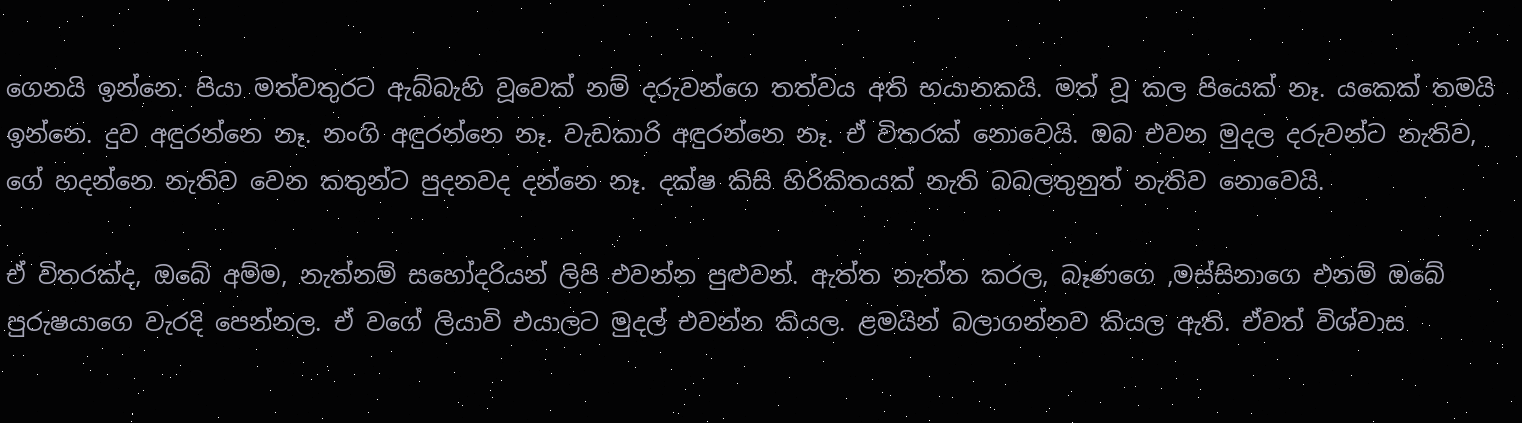ගෙනයි ඉන්නෙ. පියා මත්වතුරට ඇබ්බැහි වූවෙක් නම් දරුවන්ගෙ තත්වය අති භයානකයි. මත් වූ කල පියෙක් නෑ. යකෙක් තමයි ඉන්නෙ. දුව අඳුරන්නෙ නෑ. නංගි අඳුරන්නෙ නෑ. වැඩකාරි අඳුරන්නෙ නෑ. ඒ විතරක් නොවෙයි. ඔබ එවන මුදල දරුවන්ට නැතිව, ගේ හදන්නෙ නැතිව වෙන කතුන්ට පුදනවද දන්නෙ නෑ. දක්ෂ කිසි හිරිකිතයක් නැති බබලතුනුත් නැතිව නොවෙයි.

ඒ විතරක්ද, ඔබේ අම්ම, නැත්නම් සහෝදරියන් ලිපි එවන්න පුළුවන්. ඇත්ත නැත්ත කරල, බෑණගෙ ,මස්සිනාගෙ එනම් ඔබේ පුරුෂයාගෙ වැරදි පෙන්නල. ඒ වගේ ලියාවි එයාලට මුදල් එවන්න කියල. ළමයින් බලාගන්නව කියල ඇති. ඒවත් විශ්වාස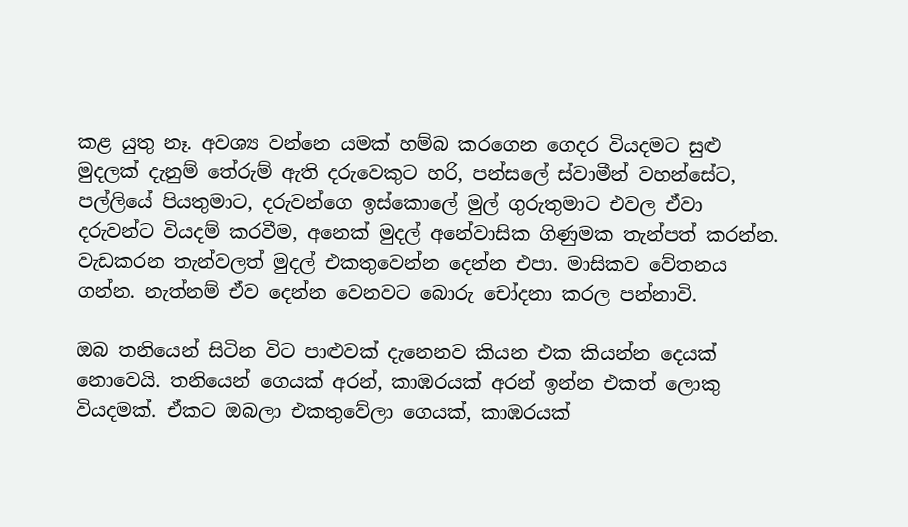කළ යුතු නෑ. අවශ්‍ය වන්නෙ යමක් හම්බ කරගෙන ගෙදර වියදමට සුළු මුදලක් දැනුම් තේරුම් ඇති දරුවෙකුට හරි, පන්සලේ ස්වාමීන් වහන්සේට, පල්ලියේ පියතුමාට, දරුවන්ගෙ ඉස්කොලේ මුල් ගුරුතුමාට එවල ඒවා දරුවන්ට වියදම් කරවීම, අනෙක් මුදල් අනේවාසික ගිණුමක තැන්පත් කරන්න. වැඩකරන තැන්වලත් මුදල් එකතුවෙන්න දෙන්න එපා. මාසිකව වේතනය ගන්න. නැත්නම් ඒව දෙන්න වෙනවට බොරු චෝදනා කරල පන්නාවි.

ඔබ තනියෙන් සිටින විට පාළුවක් දැනෙනව කියන එක කියන්න දෙයක් නොවෙයි. තනියෙන් ගෙයක් අරන්, කාඹරයක් අරන් ඉන්න එකත් ලොකු වියදමක්. ඒකට ඔබලා එකතුවේලා ගෙයක්, කාඹරයක්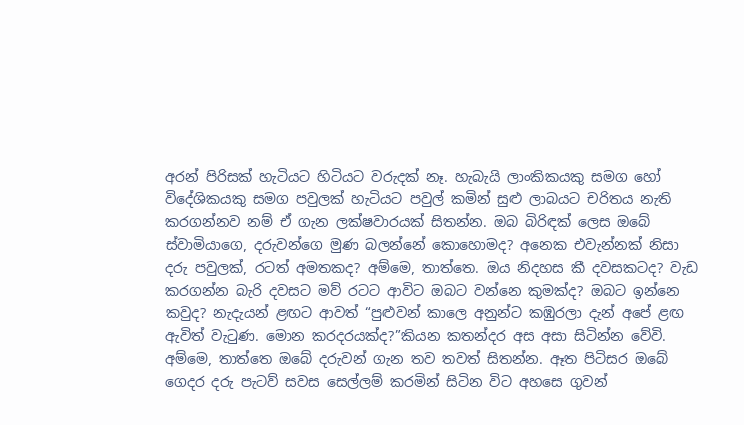අරන් පිරිසක් හැටියට හිටියට වරුදක් නෑ. හැබැයි ලාංකිකයකු සමග හෝ විදේශිකයකු සමග පවුලක් හැටියට පවුල් කමින් සුළු ලාබයට චරිතය නැති කරගන්නව නම් ඒ ගැන ලක්ෂවාරයක් සිතන්න. ඔබ බිරිඳක් ලෙස ඔබේ ස්වාමියාගෙ, දරුවන්ගෙ මුණ බලන්නේ කොහොමද? අනෙක එවැන්නක් නිසා දරු පවුලක්, රටත් අමතකද? අම්මෙ, තාත්තෙ. ඔය නිදහස කී දවසකටද? වැඩ කරගන්න බැරි දවසට මව් රටට ආවිට ඔබට වන්නෙ කුමක්ද? ඔබට ඉන්නෙ කවුද? නැදැයන් ළඟට ආවත් “පුළුවන් කාලෙ අනුන්ට කඹුරලා දැන් අපේ ළඟ ඇවිත් වැටුණ. මොන කරදරයක්ද?”කියන කතන්දර අස අසා සිටින්න වේවි.
අම්මෙ, තාත්තෙ ඔබේ දරුවන් ගැන තව තවත් සිතන්න. ඈත පිටිසර ඔබේ ගෙදර දරු පැටව් සවස සෙල්ලම් කරමින් සිටින විට අහසෙ ගුවන්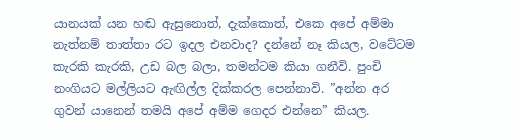යානයක් යන හඬ ඇසුනොත්, දැක්කොත්, එකෙ අපේ අම්මා නැත්නම් තාත්තා රට ඉදල එනවාද? දන්නේ නෑ කියල, වටේටම කැරකි කැරකි, උඩ බල බලා, තමන්ටම කියා ගනීවි. පුංචි නංගියට මල්ලියට ඇඟිල්ල දික්කරල පෙන්නාවි. ”අන්න අර ගුවන් යානෙන් තමයි අපේ අම්ම ගෙදර එන්නෙ” කියල.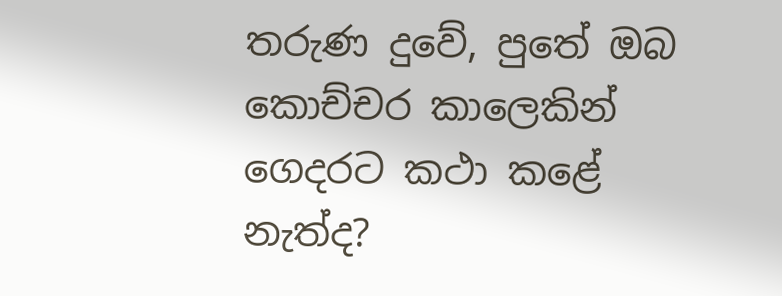තරුණ දුවේ, පුතේ ඔබ කොච්චර කාලෙකින් ගෙදරට කථා කළේ නැත්ද?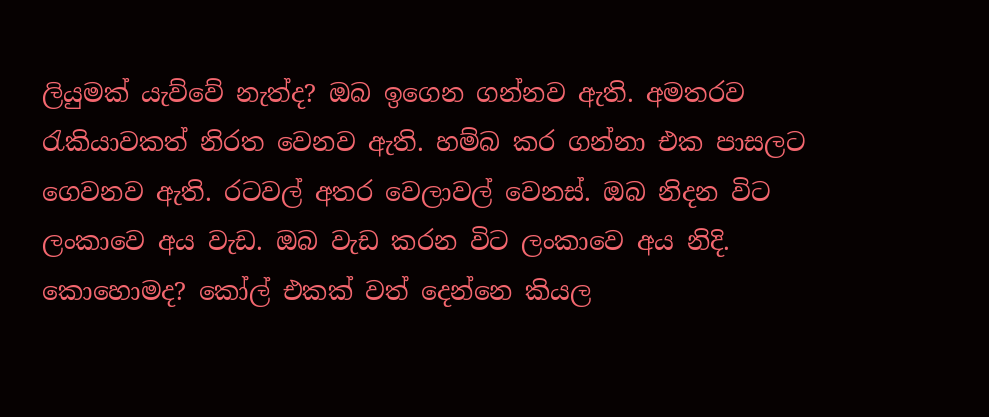ලියුමක් යැව්වේ නැත්ද? ඔබ ඉගෙන ගන්නව ඇති. අමතරව රැකියාවකත් නිරත වෙනව ඇති. හම්බ කර ගන්නා එක පාසලට ගෙවනව ඇති. රටවල් අතර වෙලාවල් වෙනස්. ඔබ නිදන විට ලංකාවෙ අය වැඩ. ඔබ වැඩ කරන විට ලංකාවෙ අය නිදි. කොහොමද? කෝල් එකක් වත් දෙන්නෙ කියල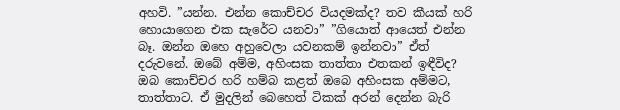අහවි. ”යන්න. එන්න කොච්චර වියදමක්ද? තව කීයක් හරි හොයාගෙන එක සැරේට යනවා” ”ගියොත් ආයෙත් එන්න බෑ. ඔන්න ඔහෙ අහුවෙලා යවනකම් ඉන්නවා” ඒත් දරුවනේ. ඔබේ අම්ම, අහිංසක තාත්තා එතකන් ඉඳීවිද? ඔබ කොච්චර හරි හම්බ කළත් ඔබෙ අහිංසක අම්මට, තාත්තාට. ඒ මුදලින් බෙහෙත් ටිකක් අරන් දෙන්න බැරි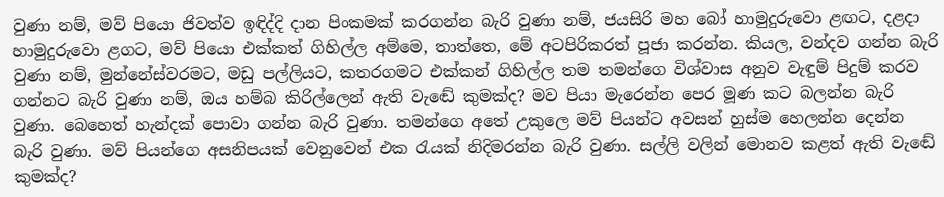වුණා නම්, මව් පියො ජිවත්ව ඉඳිද්දි දාන පිංකමක් කරගන්න බැරි වුණා නම්, ජයසිරි මහ බෝ හාමුදුරුවො ළඟට, දළදා හාමුදුරුවො ළගට, මව් පියො එක්කත් ගිහිල්ල අම්මෙ, තාත්තෙ, මේ අටපිරිකරත් පූජා කරන්න. කියල, වන්දව ගන්න බැරි වුණා නම්, මුන්නේස්වරමට, මඩු පල්ලියට, කතරගමට එක්කන් ගිහිල්ල තම තමන්ගෙ විශ්වාස අනුව වැඳුම් පිදුම් කරව ගන්නට බැරි වුණා නම්, ඔය හම්බ කිරිල්ලෙන් ඇති වැඬේ කුමක්ද? මව පියා මැරෙන්න පෙර මූණ කට බලන්න බැරි වුණා. බෙහෙත් හැන්දක් පොවා ගන්න බැරි වුණා. තමන්ගෙ අතේ උකුලෙ මව් පියන්ට අවසන් හුස්ම හෙලන්න දෙන්න බැරි වුණා. මව් පියන්ගෙ අසනිපයක් වෙනුවෙන් එක රැයක් නිදිමරන්න බැරි වුණා. සල්ලි වලින් මොනව කළත් ඇති වැඬේ කුමක්ද?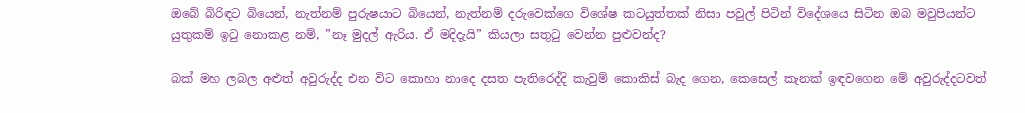ඔබේ බිරිඳට බියෙන්, නැත්නම් පුරුෂයාට බියෙන්, නැත්නම් දරුවෙක්ගෙ විශේෂ කටයුත්තක් නිසා පවුල් පිටින් විදේශයෙ සිටින ඔබ මවුපියන්ට යුතුකම් ඉටු නොකළ නම්, ”නෑ මුදල් ඇරිය. ඒ මදිදැයි” කියලා සතුටු වෙන්න පුළුවන්ද?

බක් මහ ලබල අළුත් අවුරුද්ද එන විට කොහා නාදෙ දසත පැතිරෙද්දි කැවුම් කොකිස් බැද ගෙන, කෙසෙල් කැනක් ඉඳවගෙන මේ අවුරුද්දටවත්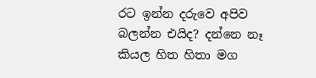රට ඉන්න දරුවෙ අපිව බලන්න එයිද? දන්නෙ නෑ කියල හිත හිතා මග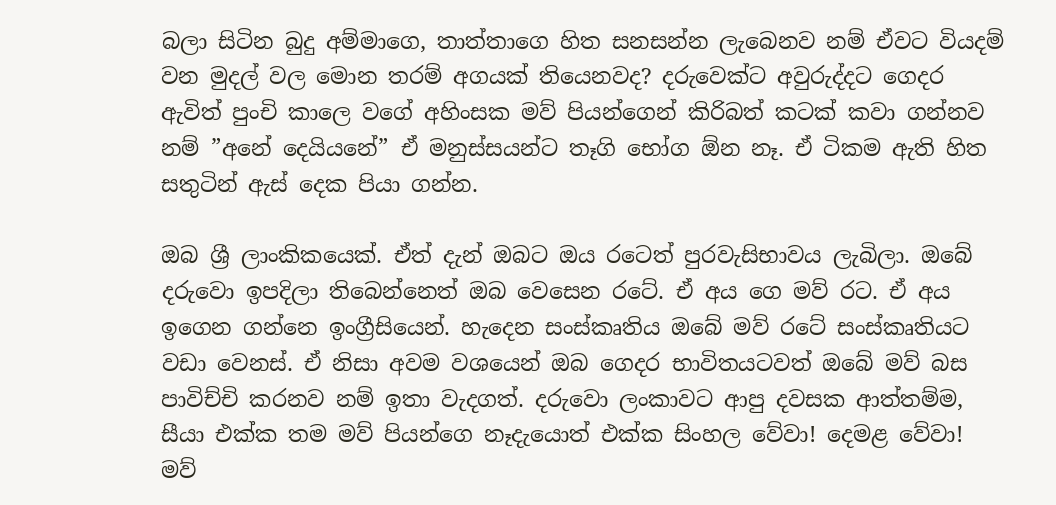බලා සිටින බුදු අම්මාගෙ, තාත්තාගෙ හිත සනසන්න ලැබෙනව නම් ඒවට වියදම් වන මුදල් වල මොන තරම් අගයක් තියෙනවද? දරුවෙක්ට අවුරුද්දට ගෙදර ඇවිත් පුංචි කාලෙ වගේ අහිංසක මව් පියන්ගෙන් කිරිබත් කටක් කවා ගන්නව නම් ”අනේ දෙයියනේ” ඒ මනුස්සයන්ට තෑගි භෝග ඕන නෑ. ඒ ටිකම ඇති හිත සතුටින් ඇස් දෙක පියා ගන්න.

ඔබ ශ්‍රී ලාංකිකයෙක්. ඒත් දැන් ඔබට ඔය රටෙත් පුරවැසිභාවය ලැබිලා. ඔබේ දරුවො ඉපදිලා තිබෙන්නෙත් ඔබ වෙසෙන රටේ. ඒ අය ගෙ මව් රට. ඒ අය ඉගෙන ගන්නෙ ඉංග්‍රීසියෙන්. හැදෙන සංස්කෘතිය ඔබේ මව් රටේ සංස්කෘතියට වඩා වෙනස්. ඒ නිසා අවම වශයෙන් ඔබ ගෙදර භාවිතයටවත් ඔබේ මව් බස පාවිච්චි කරනව නම් ඉතා වැදගත්. දරුවො ලංකාවට ආපු දවසක ආත්තම්ම, සීයා එක්ක තම මව් පියන්ගෙ නෑදැයොත් එක්ක සිංහල වේවා! දෙමළ වේවා! මව්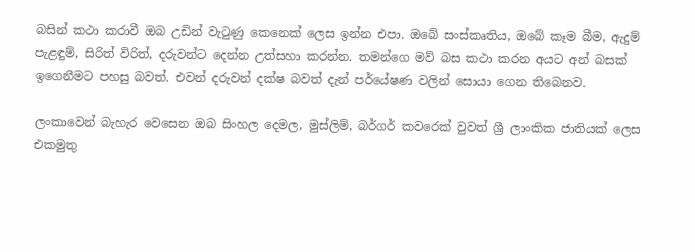බසින් කථා කරාවී ඔබ උඩින් වැටුණු කෙනෙක් ලෙස ඉන්න එපා. ඔබේ සංස්කෘතිය, ඔබේ කෑම බීම, ඇදුම් පැළඳුම්, සිරිත් විරිත්, දරුවන්ට දෙන්න උත්සහා කරන්න. තමන්ගෙ මව් බස කථා කරන අයට අන් බසක් ඉගෙනීමට පහසු බවත්. එවන් දරුවන් දක්ෂ බවත් දැන් පර්යේෂණ වලින් සොයා ගෙන තිබෙනව.

ලංකාවෙන් බැහැර වෙසෙන ඔබ සිංහල දෙමල, මුස්ලිම්, බර්ගර් කවරෙක් වුවත් ශ්‍රී ලාංකික ජාතියක් ලෙස එකමුතු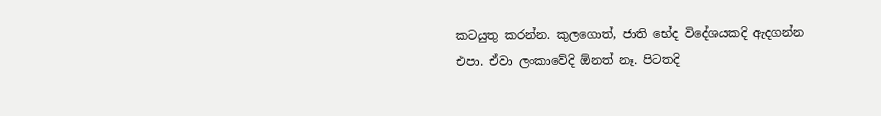කටයුතු කරන්න. කුලගොත්, ජාති භේද විදේශයකදි ඇදගන්න එපා. ඒවා ලංකාවේදි ඕනත් නෑ. පිටතදි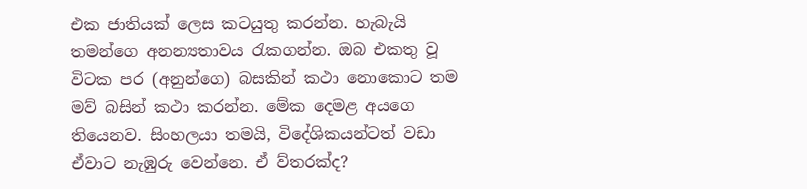එක ජාතියක් ලෙස කටයුතු කරන්න. හැබැයි තමන්ගෙ අනන්‍යතාවය රැකගන්න. ඔබ එකතු වූ විටක පර (අනුන්ගෙ) බසකින් කථා නොකොට තම මව් බසින් කථා කරන්න. මේක දෙමළ අයගෙ තියෙනව. සිංහලයා තමයි, විදේශිකයන්ටත් වඩා ඒවාට නැඹුරු වෙන්නෙ. ඒ ව්තරක්ද?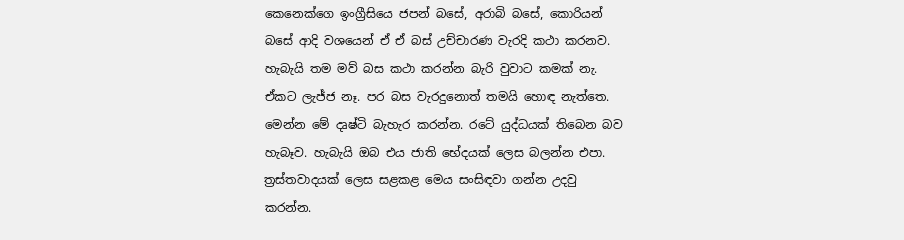කෙනෙක්ගෙ ඉංග්‍රීසියෙ ජපන් බසේ, අරාබි බසේ, කොරියන් බසේ ආදි වශයෙන් ඒ ඒ බස් උච්චාරණ වැරදි කථා කරනව. හැබැයි තම මව් බස කථා කරන්න බැරි වුවාට කමක් නැ. ඒකට ලැජ්ජ නෑ. පර බස වැරදුනොත් තමයි හොඳ නැත්තෙ. මෙන්න මේ දෘෂ්ටි බැහැර කරන්න. රටේ යුද්ධයක් තිබෙන බව හැබෑව. හැබැයි ඔබ එය ජාති භේදයක් ලෙස බලන්න එපා. ත්‍රස්තවාදයක් ලෙස සළකළ මෙය සංසිඳවා ගන්න උදවු කරන්න.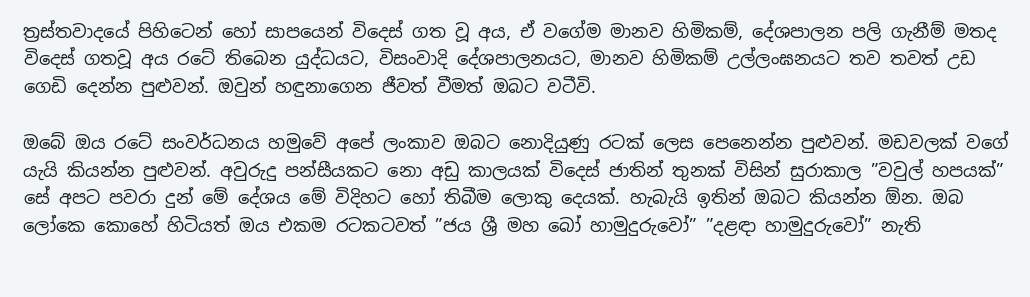ත්‍රස්තවාදයේ පිහිටෙන් හෝ සාපයෙන් විදෙස් ගත වූ අය, ඒ වගේම මානව හිමිකම්, දේශපාලන පලි ගැනීම් මතද විදෙස් ගතවූ අය රටේ තිබෙන යුද්ධයට, විසංවාදි දේශපාලනයට, මානව හිමිකම් උල්ලංඝනයට තව තවත් උඩ ගෙඩි දෙන්න පුළුවන්. ඔවුන් හඳුනාගෙන ජීවත් වීමත් ඔබට වටීවි.

ඔබේ ඔය රටේ සංවර්ධනය හමුවේ අපේ ලංකාව ඔබට නොදියුණු රටක් ලෙස පෙනෙන්න පුළුවන්. මඩවලක් වගේ යැයි කියන්න පුළුවන්. අවුරුදු පන්සීයකට නො අඩු කාලයක් විදෙස් ජාතින් තුනක් විසින් සුරාකාල ”වවුල් හපයක්” සේ අපට පවරා දුන් මේ දේශය මේ විදිහට හෝ තිබීම ලොකු දෙයක්. හැබැයි ඉතින් ඔබට කියන්න ඕන. ඔබ ලෝකෙ කොහේ හිටියත් ඔය එකම රටකටවත් ”ජය ශ්‍රී මහ බෝ හාමුදුරුවෝ” ”දළඳා හාමුදුරුවෝ” නැති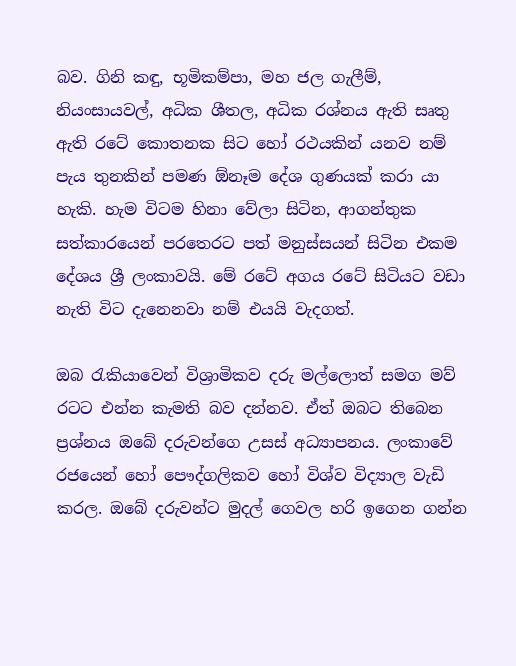බව. ගිනි කඳු, භූමිකම්පා, මහ ජල ගැලීම්, නියංසායවල්, අධික ශීතල, අධික රශ්නය ඇති සෘතු ඇති රටේ කොතනක සිට හෝ රථයකින් යනව නම් පැය තුනකින් පමණ ඕනෑම දේශ ගුණයක් කරා යා හැකි. හැම විටම හිනා වේලා සිටින, ආගන්තුක සත්කාරයෙන් පරතෙරට පත් මනුස්සයන් සිටින එකම දේශය ශ්‍රී ලංකාවයි. මේ රටේ අගය රටේ සිටියට වඩා නැති විට දැනෙනවා නම් එයයි වැදගත්.

ඔබ රැකියාවෙන් විශ්‍රාමිකව දරු මල්ලොත් සමග මව් රටට එන්න කැමති බව දන්නව. ඒත් ඔබට තිබෙන ප්‍රශ්නය ඔබේ දරුවන්ගෙ උසස් අධ්‍යාපනය. ලංකාවේ රජයෙන් හෝ පෞද්ගලිකව හෝ විශ්ව විද්‍යාල වැඩි කරල. ඔබේ දරුවන්ට මුදල් ගෙවල හරි ඉගෙන ගන්න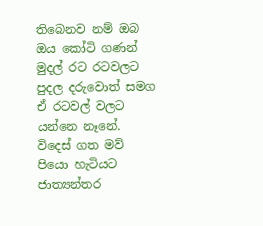තිබෙනව නම් ඔබ ඔය කෝටි ගණන් මුදල් රට රටවලට පුදල දරුවොත් සමග ඒ රටවල් වලට යන්නෙ නෑනේ. විදෙස් ගත මව් පියො හැටියට ජාත්‍යන්තර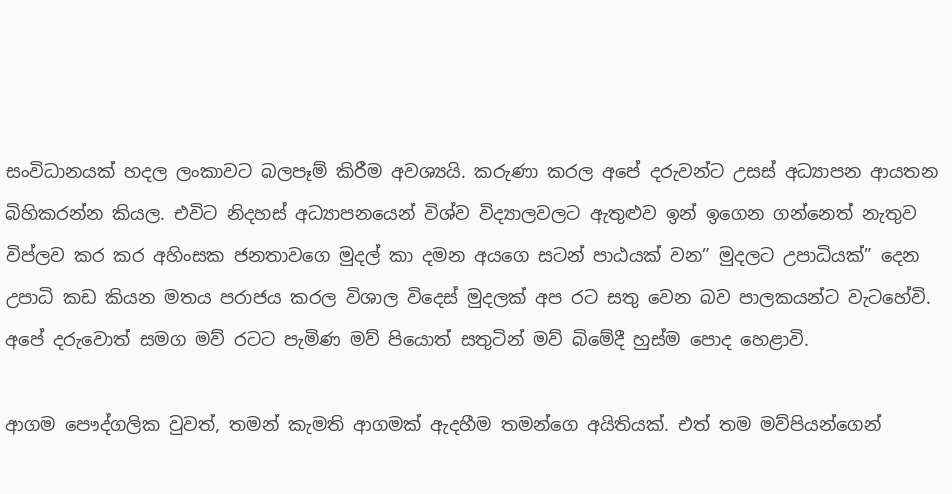සංවිධානයක් හදල ලංකාවට බලපෑම් කිරීම අවශ්‍යයි. කරුණා කරල අපේ දරුවන්ට උසස් අධ්‍යාපන ආයතන බිහිකරන්න කියල. එවිට නිදහස් අධ්‍යාපනයෙන් විශ්ව විද්‍යාලවලට ඇතුළුව ඉන් ඉගෙන ගන්නෙත් නැතුව විප්ලව කර කර අහිංසක ජනතාවගෙ මුදල් කා දමන අයගෙ සටන් පාඨයක් වන” මුදලට උපාධියක්” දෙන උපාධි කඩ කියන මතය පරාජය කරල විශාල විදෙස් මුදලක් අප රට සතු වෙන බව පාලකයන්ට වැටහේවි. අපේ දරුවොත් සමග මව් රටට පැමිණ මව් පියොත් සතුටින් මව් බිමේදී හුස්ම පොද හෙළාවි.

ආගම පෞද්ගලික වුවත්, තමන් කැමති ආගමක් ඇදහීම තමන්ගෙ අයිතියක්. එත් තම මව්පියන්ගෙන්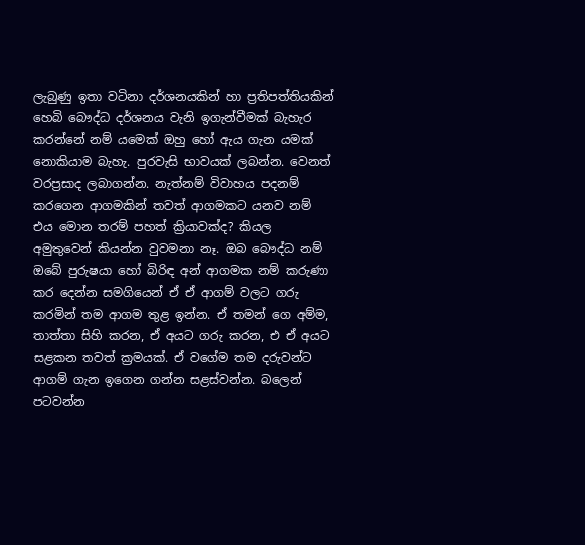ලැබුණු ඉතා වටිනා දර්ශනයකින් හා ප්‍රතිපත්තියකින් හෙබි බෞද්ධ දර්ශනය වැනි ඉගැන්වීමක් බැහැර කරන්නේ නම් යමෙක් ඔහු හෝ ඇය ගැන යමක් නොකියාම බැහැ. පුරවැසි භාවයක් ලබන්න. වෙනත් වරප්‍රසාද ලබාගන්න. නැත්නම් විවාහය පදනම් කරගෙන ආගමකින් තවත් ආගමකට යනව නම් එය මොන තරම් පහත් ක්‍රියාවක්ද? කියල අමුතුවෙන් කියන්න වුවමනා නෑ. ඔබ බෞද්ධ නම් ඔබේ පුරුෂයා හෝ බිරිඳ අන් ආගමක නම් කරුණා කර දෙන්න සමගියෙන් ඒ ඒ ආගම් වලට ගරු කරමින් තම ආගම තුළ ඉන්න. ඒ තමන් ගෙ අම්ම, තාත්තා සිහි කරන, ඒ අයට ගරු කරන, එ ඒ අයට සළකන තවත් ක්‍රමයක්. ඒ වගේම තම දරුවන්ට ආගම් ගැන ඉගෙන ගන්න සළස්වන්න. බලෙන් පටවන්න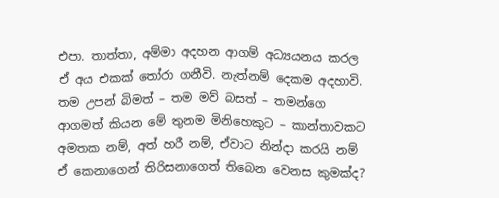එපා. තාත්තා, අම්මා අදහන ආගම් අධ්‍යයනය කරල ඒ අය එකක් තෝරා ගනීවි. නැත්නම් දෙකම අදහාවි. තම උපන් බිමත් – තම මව් බසත් – තමන්ගෙ ආගමත් කියන මේ තුනම මිනිහෙකුට – කාන්තාවකට අමතක නම්, අත් හරී නම්, ඒවාට නින්දා කරයි නම් ඒ කෙනාගෙන් තිරිසනාගෙත් තිබෙන වෙනස කුමක්ද?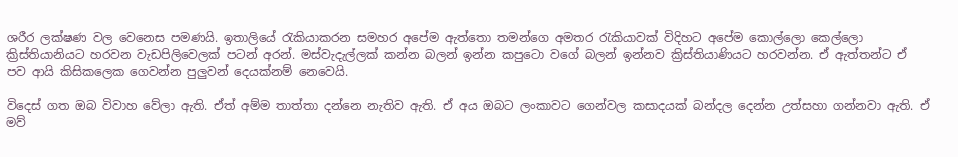ශරීර ලක්ෂණ වල වෙනෙස පමණයි. ඉතාලියේ රැකියාකරන සමහර අපේම ඇත්තො තමන්ගෙ අමතර රැකියාවක් විදිහට අපේම කොල්ලො කෙල්ලො ක්‍රිස්තියානියට හරවන වැඩපිලිවෙලක් පටන් අරන්. මස්වැදැල්ලක් කන්න බලන් ඉන්න කපුටො වගේ බලන් ඉන්නව ක්‍රිස්තියාණියට හරවන්න. ඒ ඇත්තන්ට ඒ පව ආයි කිසිකලෙක ගෙවන්න පුලුවන් දෙයක්නම් නෙවෙයි.

විදෙස් ගත ඔබ විවාහ වේලා ඇති. ඒත් අම්ම තාත්තා දන්නෙ නැතිව ඇති. ඒ අය ඔබට ලංකාවට ගෙන්වල කසාදයක් බන්දල දෙන්න උත්සහා ගන්නවා ඇති. ඒ මව්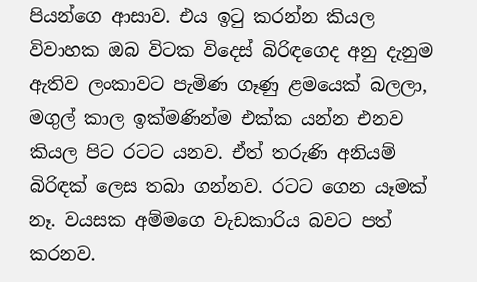පියන්ගෙ ආසාව. එය ඉටු කරන්න කියල විවාහක ඔබ විටක විදෙස් බිරිඳගෙද අනු දැනුම ඇතිව ලංකාවට පැමිණ ගෑණු ළමයෙක් බලලා, මගුල් කාල ඉක්මණින්ම එක්ක යන්න එනව කියල පිට රටට යනව. ඒත් තරුණි අනියම් බිරිඳක් ලෙස තබා ගන්නව. රටට ගෙන යෑමක් නෑ. වයසක අම්මගෙ වැඩකාරිය බවට පත් කරනව.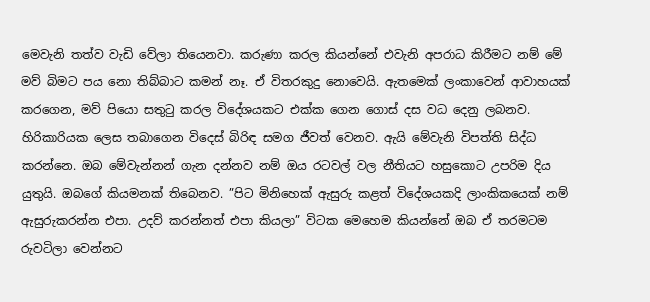මෙවැනි තත්ව වැඩි වේලා තියෙනවා. කරුණා කරල කියන්නේ එවැනි අපරාධ කිරීමට නම් මේ මව් බිමට පය නො තිබ්බාට කමන් නෑ. ඒ විතරකුදු නොවෙයි. ඇතමෙක් ලංකාවෙන් ආවාහයක් කරගෙන, මව් පියො සතුටු කරල විදේශයකට එක්ක ගෙන ගොස් දස වධ දෙනු ලබනව. හිරිකාරියක ලෙස තබාගෙන විදෙස් බිරිඳ සමග ජීවත් වෙනව. ඇයි මේවැනි විපත්ති සිද්ධ කරන්නෙ. ඔබ මේවැන්නන් ගැන දන්නව නම් ඔය රටවල් වල නීතියට හසුකොට උපරිම දිය යුතුයි. ඔබගේ කියමනක් තිබෙනව. ”පිට මිනිහෙක් ඇසුරු කළත් විදේශයකදි ලාංකිකයෙක් නම් ඇසුරුකරන්න එපා. උදව් කරන්නත් එපා කියලා” විටක මෙහෙම කියන්නේ ඔබ ඒ තරමටම රුවටිලා වෙන්නට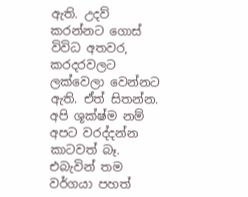ඇති. උදව් කරන්නට ගොස් විවිධ අතවර, කරදරවලට ලක්වෙලා වෙන්නට ඇති. ඒත් සිතන්න. අපි ශූක්ෂ්ම නම් අපට වරද්දන්න කාටවත් බෑ. එබැවින් තම වර්ගයා පහත්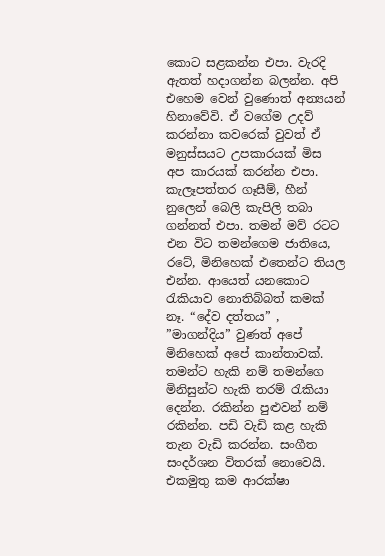කොට සළකන්න එපා. වැරදි ඇතත් හදාගන්න බලන්න. අපි එහෙම වෙන් වුණොත් අන්‍යයන් හිනාවේවි. ඒ වගේම උදව් කරන්නා කවරෙක් වුවත් ඒ මනුස්සයට උපකාරයක් මිස අප කාරයක් කරන්න එපා. කැලෑපත්තර ගෑසීම්, හීන් නුලෙන් බෙලි කැපිලි තබා ගන්නත් එපා. තමන් මව් රටට එන විට තමන්ගෙම ජාතියෙ, රටේ, මිනිහෙක් එතෙන්ට තියල එන්න. ආයෙත් යනකොට රැකියාව නොතිබ්බත් කමක් නෑ. “දේව දත්තය” , ”මාගන්දිය” වුණත් අපේ මිනිහෙක් අපේ කාන්තාවක්. තමන්ට හැකි නම් තමන්ගෙ මිනිසුන්ට හැකි තරම් රැකියා දෙන්න. රකින්න පුළුවන් නම් රකින්න. පඩි වැඩි කළ හැකි තැන වැඩි කරන්න. සංගීත සංදර්ශන විතරක් නොවෙයි. එකමුතු කම ආරක්ෂා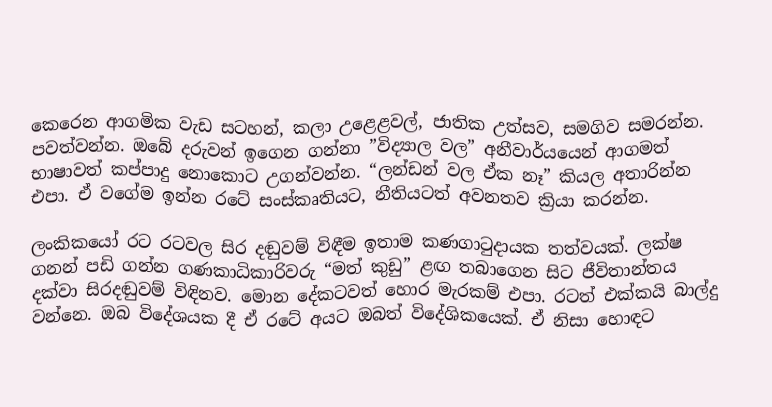කෙරෙන ආගමික වැඩ සටහන්, කලා උළෙළවල්, ජාතික උත්සව, සමගිව සමරන්න. පවත්වන්න. ඔබේ දරුවන් ඉගෙන ගන්නා ”විද්‍යාල වල” අනීවාර්යයෙන් ආගමත් භාෂාවත් කප්පාදු නොකොට උගන්වන්න. “ලන්ඩන් වල ඒක නෑ” කියල අතාරින්න එපා. ඒ වගේම ඉන්න රටේ සංස්කෘතියට, නීතියටත් අවනතව ක්‍රියා කරන්න.

ලංකිකයෝ රට රටවල සිර දඬුවම් විඳීම ඉතාම කණගාටුදායක තත්වයක්. ලක්ෂ ගනන් පඩි ගන්න ගණකාධිකාරිවරු “මත් කුඩු” ළඟ තබාගෙන සිට ජීවිතාන්තය දක්වා සිරදඬුවම් විඳිනව. මොන දේකටවත් හොර මැරකම් එපා. රටත් එක්කයි බාල්දු වන්නෙ. ඔබ විදේශයක දී ඒ රටේ අයට ඔබත් විදේශිකයෙක්. ඒ නිසා හොඳට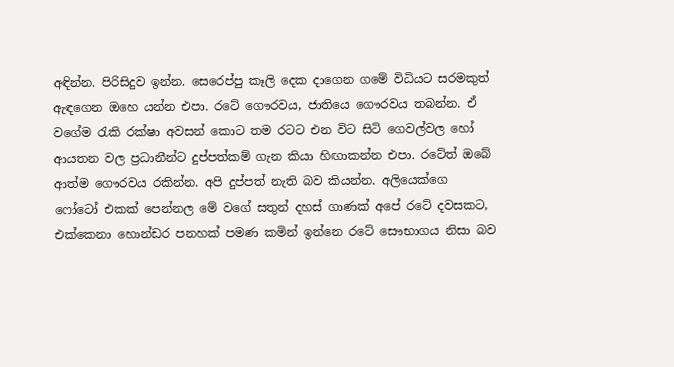අඳින්න. පිරිසිදුව ඉන්න. සෙරෙප්පු කෑලි දෙක දාගෙන ගමේ විධියට සරමකුත් ඇඳගෙන ඔහෙ යන්න එපා. රටේ ගෞරවය, ජාතියෙ ගෞරවය තබන්න. ඒ වගේම රැකි රක්ෂා අවසන් කොට තම රටට එන විට සිටි ගෙවල්වල හෝ ආයතන වල ප්‍රධානීන්ට දුප්පත්කම් ගැන කියා හිඟාකන්න එපා. රටේත් ඔබේ ආත්ම ගෞරවය රකින්න. අපි දුප්පත් නැති බව කියන්න. අලියෙක්ගෙ ෆෝටෝ එකක් පෙන්නල මේ වගේ සතුන් දහස් ගාණක් අපේ රටේ දවසකට, එක්කෙනා හොන්ඩර පනහක් පමණ කමින් ඉන්නෙ රටේ සෞභාගය නිසා බව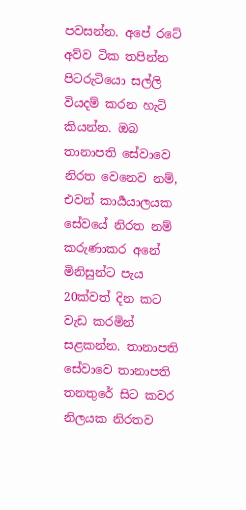පවසන්න. අපේ රටේ අව්ව ටික තපින්න පිටරුටියො සල්ලි වියදම් කරන හැටි කියන්න. ඔබ තානාපති සේවාවෙ නිරත වෙනෙව නම්, එවන් කාර්‍යයාලයක සේවයේ නිරත නම් කරුණාකර අනේ මිනිසුන්ට පැය 20ක්වත් දින කට වැඩ කරමින් සළකන්න. තානාපති සේවාවෙ තානාපති තනතුරේ සිට කවර නිලයක නිරතව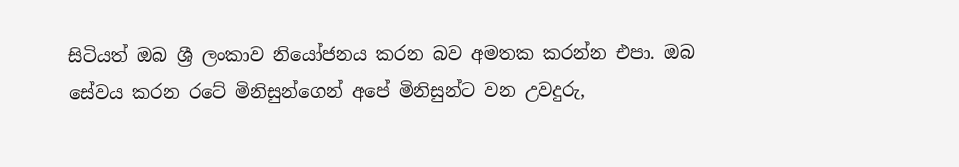සිටියත් ඔබ ශ්‍රී ලංකාව නියෝජනය කරන බව අමතක කරන්න එපා. ඔබ සේවය කරන රටේ මිනිසුන්ගෙන් අපේ මිනිසුන්ට වන උවදුරු,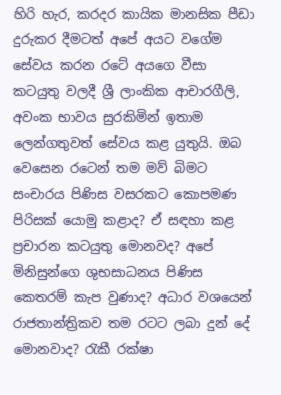හිරි හැර, කරදර කායික මානසික පීඩා දුරුකර දීමටත් අපේ අයට වගේම සේවය කරන රටේ අයගෙ වීසා කටයුතු වලදී ශ්‍රී ලාංකික ආචාරගීලි, අවංක භාවය සුරකිමින් ඉතාම ලෙන්ගතුවත් සේවය කළ යුතුයි. ඔබ වෙසෙන රටෙන් තම මව් බිමට සංචාරය පිණිස වසරකට කොපමණ පිරිසක් යොමු කළාද? ඒ සඳහා කළ ප්‍රචාරන කටයුතු මොනවද? අපේ මිනිසුන්ගෙ ශුභසාධනය පිණිස කෙතරම් කැප වුණාද? අධාර වශයෙන් රාජතාන්ත්‍රිකව තම රටට ලබා දුන් දේ මොනවාද? රැකී රක්ෂා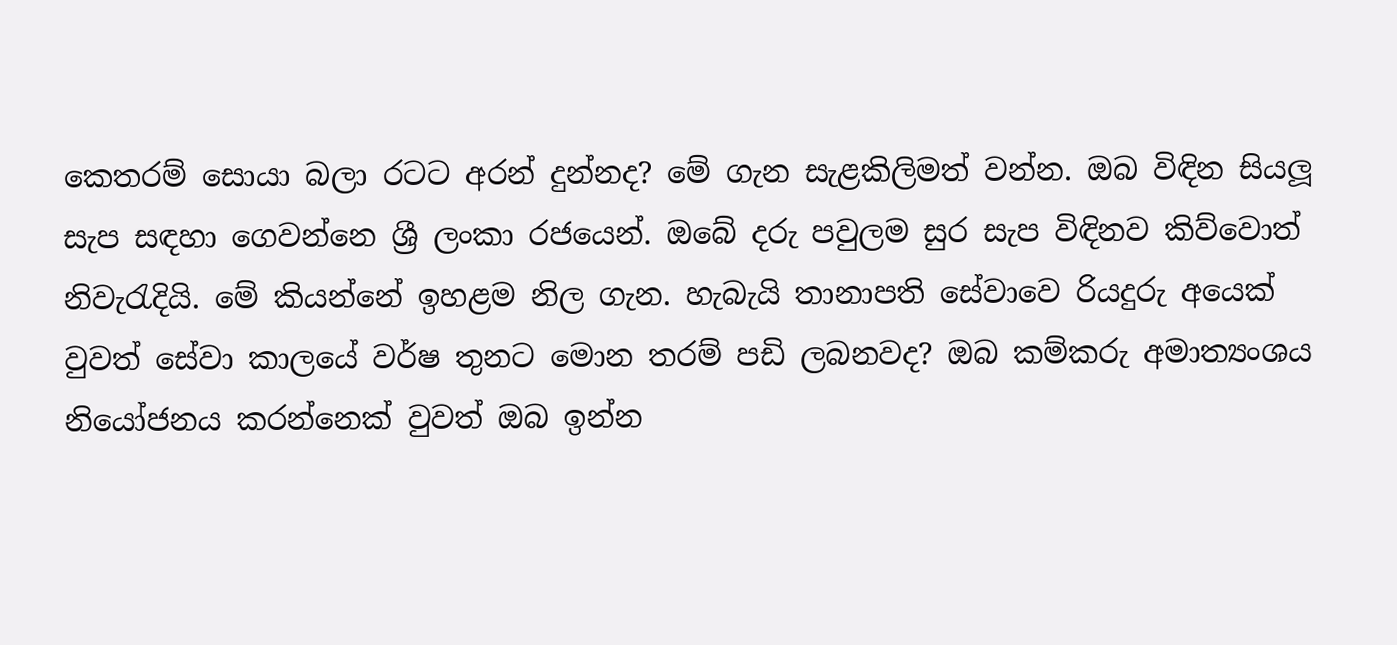කෙතරම් සොයා බලා රටට අරන් දුන්නද? මේ ගැන සැළකිලිමත් වන්න. ඔබ විඳින සියලූ සැප සඳහා ගෙවන්නෙ ශ්‍රී ලංකා රජයෙන්. ඔබේ දරු පවුලම සුර සැප විඳිනව කිව්වොත් නිවැරැදියි. මේ කියන්නේ ඉහළම නිල ගැන. හැබැයි තානාපති සේවාවෙ රියදුරු අයෙක් වුවත් සේවා කාලයේ වර්ෂ තුනට මොන තරම් පඩි ලබනවද? ඔබ කම්කරු අමාත්‍යංශය නියෝජනය කරන්නෙක් වුවත් ඔබ ඉන්න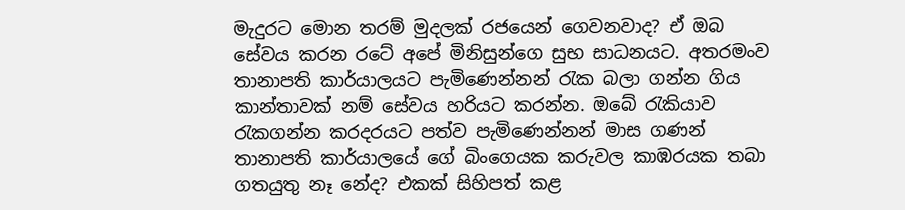මැදුරට මොන තරම් මුදලක් රජයෙන් ගෙවනවාද? ඒ ඔබ සේවය කරන රටේ අපේ මිනිසුන්ගෙ සුභ සාධනයට. අතරමංව තානාපති කාර්යාලයට පැමිණෙන්නන් රැක බලා ගන්න ගිය කාන්තාවක් නම් සේවය හරියට කරන්න. ඔබේ රැකියාව රැකගන්න කරදරයට පත්ව පැමිණෙන්නන් මාස ගණන් තානාපති කාර්යාලයේ ගේ බිංගෙයක කරුවල කාඹරයක තබා ගතයුතු නෑ නේද? එකක් සිහිපත් කළ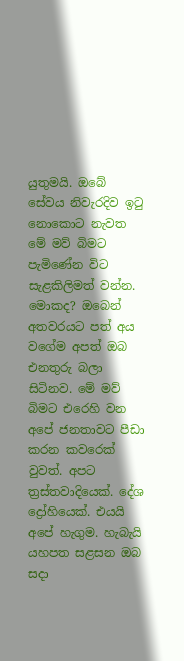යුතුමයි. ඔබේ සේවය නිවැරදිව ඉටු නොකොට නැවත මේ මව් බිමට පැමිණේන විට සැළකිලිමත් වන්න. මොකද? ඔබෙන් අතවරයට පත් අය වගේම අපත් ඔබ එනතුරු බලා සිටිනව. මේ මව් බිමට එරෙහි වන අපේ ජනතාවට පීඩා කරන කවරෙක් වුවත්. අපට ත්‍රස්තවාදියෙක්. දේශ ද්‍රෝහියෙක්. එයයි අපේ හැගුම. හැබැයි යහපත සළසන ඔබ සදා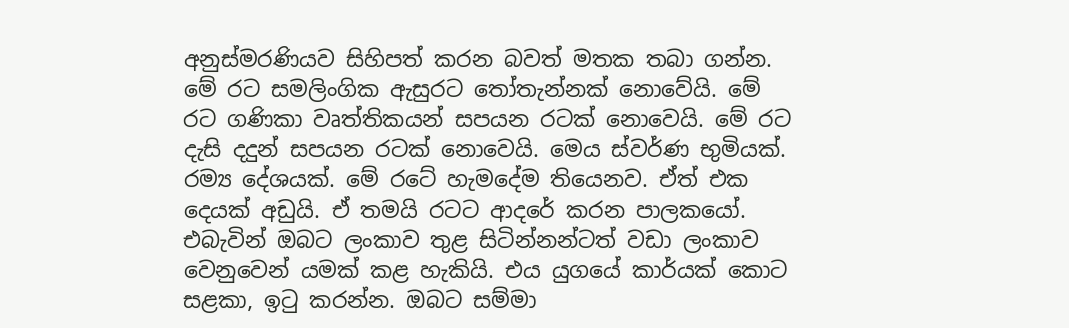අනුස්මරණියව සිහිපත් කරන බවත් මතක තබා ගන්න. මේ රට සමලිංගික ඇසුරට තෝතැන්නක් නොවේයි. මේ රට ගණිකා වෘත්තිකයන් සපයන රටක් නොවෙයි. මේ රට දැසි දදුන් සපයන රටක් නොවෙයි. මෙය ස්වර්ණ භුමියක්. රම්‍ය දේශයක්. මේ රටේ හැමදේම තියෙනව. ඒත් එක දෙයක් අඩුයි. ඒ තමයි රටට ආදරේ කරන පාලකයෝ. එබැවින් ඔබට ලංකාව තුළ සිටින්නන්ටත් වඩා ලංකාව වෙනුවෙන් යමක් කළ හැකියි. එය යුගයේ කාර්යක් කොට සළකා, ඉටු කරන්න. ඔබට සම්මා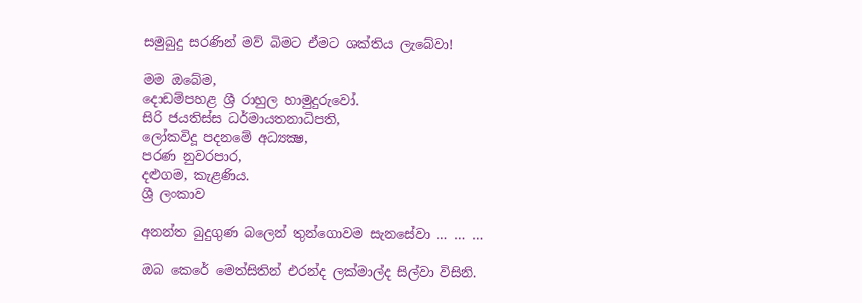සමුබුදු සරණින් මව් බිමට ඒමට ශක්තිය ලැබේවා!

මම ඔබේම,
දොඩම්පහළ ශ්‍රී රාහුල හාමුදුරුවෝ.
සිරි ජයතිස්ස ධර්මායතනාධිපති,
ලෝකවිදූ පදනමේ අධ්‍යක්‍ෂ,
පරණ නුවරපාර,
දළුගම, කැළණිය.
ශ්‍රී ලංකාව

අනන්ත බුදුගුණ බලෙන් තුන්ගොවම සැනසේවා … … …

ඔබ කෙරේ මෙත්සිතින් එරන්ද ලක්මාල්ද සිල්වා විසිනි.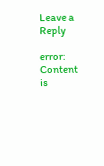Leave a Reply

error: Content is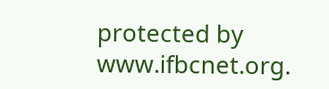protected by www.ifbcnet.org.